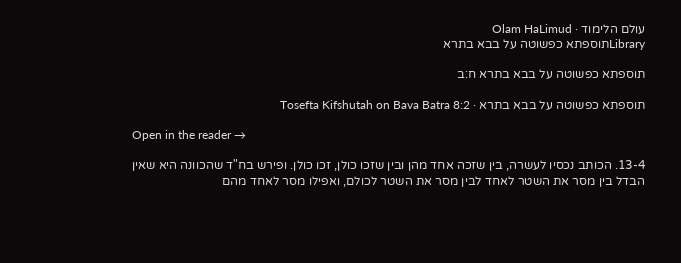עולם הלימוד · Olam HaLimud
Libraryתוספתא כפשוטה על בבא בתרא

תוספתא כפשוטה על בבא בתרא ח:ב

תוספתא כפשוטה על בבא בתרא · Tosefta Kifshutah on Bava Batra 8:2

Open in the reader →

13-4. הכותב נכסיו לעשרה, בין שזכה אחד מהן ובין שזכו כולן, זכו כולן. ופירש בח"ד שהכוונה היא שאין הבדל בין מסר את השטר לאחד לבין מסר את השטר לכולם, ואפילו מסר לאחד מהם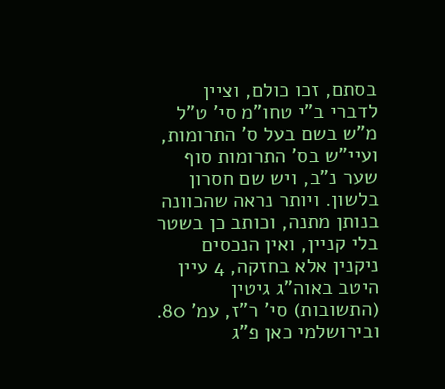בסתם, זכו כולם, וציין לדברי ב"י טחו"מ סי' ט"ל מ"ש בשם בעל ס' התרומות, ועיי"ש בס' התרומות סוף שער נ"ב, ויש שם חסרון בלשון. ויותר נראה שהכוונה בנותן מתנה, וכותב כן בשטר בלי קניין, ואין הנכסים ניקנין אלא בחזקה, 4 עיין היטב באוה"ג גיטין (התשובות) סי' ר"ז, עמ' 80. ובירושלמי כאן פ"ג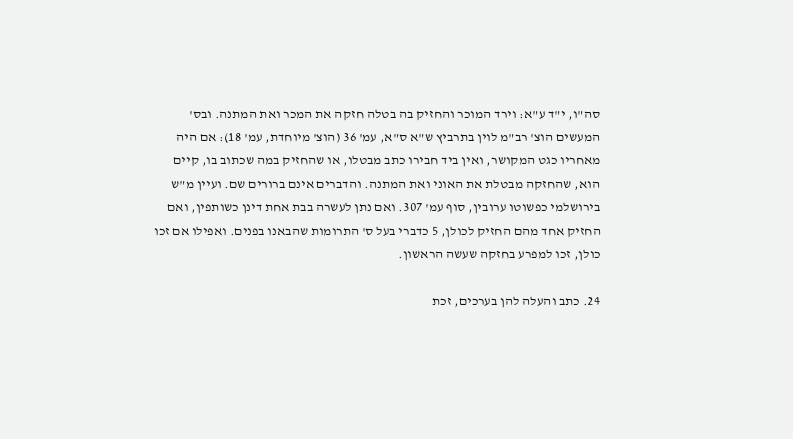סה"ו, י"ד ע"א: וירד המוכר והחזיק בה בטלה חזקה את המכר ואת המתנה. ובס' המעשים הוצ' רב"מ לוין בתרביץ ש"א ס"א, עמ' 36 (הוצ' מיוחדת, עמ' 18): אם היה מאחריו כגט המקושר, ואין ביד חבירו כתב מבטלו, או שהחזיק במה שכתוב בו, קיים הוא, שהחזקה מבטלת את האוני ואת המתנה. והדברים אינם ברורים שם. ועיין מ"ש בירושלמי כפשוטו ערובין, סוף עמ' 307. ואם נתן לעשרה בבת אחת דינן כשותפין, ואם החזיק אחד מהם החזיק לכולן, 5 כדברי בעל ס' התרומות שהבאנו בפנים. ואפילו אם זכו כולן, זכו למפרע בחזקה שעשה הראשון.

24. כתב והעלה להן בערכים, זכת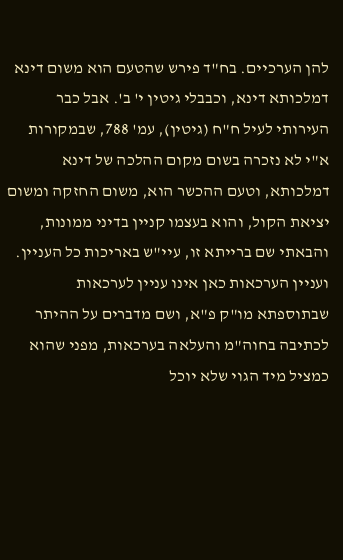להן הערכיים. בח"ד פירש שהטעם הוא משום דינא דמלכותא דינא, וכבבלי גיטין י' ב'. אבל כבר העירותי לעיל ח"ח (גיטין), עמ' 788, שבמקורות א"י לא נזכרה בשום מקום ההלכה של דינא דמלכותא, וטעם ההכשר הוא, משום החזקה ומשום יציאת הקול, והוא בעצמו קניין בדיני ממונות, והבאתי שם ברייתא זו, עיי"ש באריכות כל העניין. ועניין הערכאות כאן אינו עניין לערכאות שבתוספתא מו"ק פ"א, ושם מדברים על ההיתר לכתיבה בחוה"מ והעלאה בערכאות, מפני שהוא כמציל מיד הגוי שלא יוכל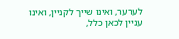לערער, ואינו שייך לקניין, ואינו עניין לכאן כלל,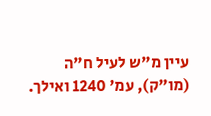עיין מ"ש לעיל ח"ה (מו"ק), עמ' 1240 ואילך.